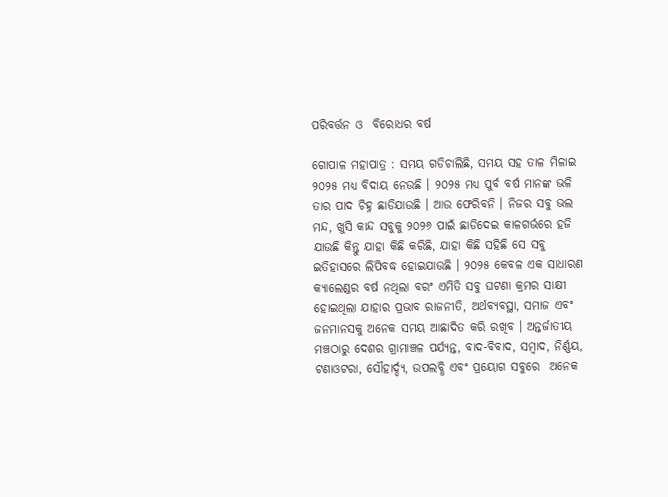ପରିବର୍ତ୍ତନ ଓ  ବିରୋଧର ବର୍ଷ

ଗୋପାଳ ମହାପାତ୍ର : ସମୟ ଗଡିଚାଲିଛି, ସମୟ ସହ ତାଳ ମିଳାଇ ୨୦୨୫ ମଧ୍ୟ ବିଦାୟ ନେଉଛି । ୨୦୨୫ ମଧ୍ୟ ପୁର୍ବ ବର୍ଷ ମାନଙ୍କ ଭଳି ତାର ପାଦ ଚିହ୍ନ ଛାଡିଯାଉଛି । ଆଉ ଫେରିବନି । ନିଜର ସବୁ ଭଲ ମନ୍ଦ, ଖୁସି କାନ୍ଦ ସବୁକୁ ୨୦୨୬ ପାଇଁ ଛାଡିଦେଇ କାଳଗର୍ଭରେ ହଜି ଯାଉଛି କିନ୍ତୁ ଯାହା କିଛି କରିଛି, ଯାହା କିଛି ସହିଛି ସେ ସବୁ ଇତିହାସରେ ଲିପିବଦ୍ଧ ହୋଇଯାଉଛି । ୨୦୨୫ କେବଳ ଏକ ସାଧାରଣ କ୍ୟାଲେଣ୍ଡର ବର୍ଷ ନଥିଲା ବରଂ ଏମିତି ସବୁ ଘଟଣା କ୍ରମର ସାକ୍ଷୀ ହୋଇଥିଲା ଯାହାର ପ୍ରଭାବ ରାଜନୀତି, ଅର୍ଥବ୍ୟବସ୍ଥା, ସମାଜ ଏବଂ ଜନମାନସକୁ ଅନେକ ସମୟ ଆଛାଦିତ କରି ରଖିବ । ଅନ୍ତର୍ଜାତୀୟ ମଞ୍ଚଠାରୁ ଦେଶର ଗ୍ରାମାଞ୍ଚଳ ପର୍ଯ୍ୟନ୍ତ, ବାଦ-ବିବାଦ, ସମ୍ବାଦ, ନିର୍ଣ୍ଣୟ, ଟଣାଓଟରା, ସୌହାର୍ଦ୍ଦ୍ୟ, ଉପଲବ୍ଧି ଏବଂ ପ୍ରୟୋଗ ସବୁରେ  ଅନେକ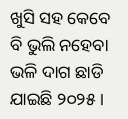ଖୁସି ସହ କେବେ ବି ଭୁଲି ନହେବା ଭଳି ଦାଗ ଛାଡି ଯାଇଛି ୨୦୨୫ ।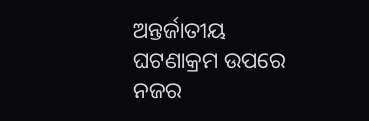ଅନ୍ତର୍ଜାତୀୟ ଘଟଣାକ୍ରମ ଉପରେ ନଜର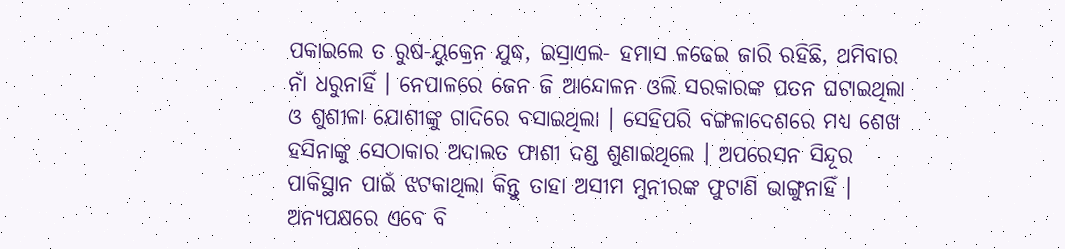ପକାଇଲେ ତ ରୁଷ-ୟୁକ୍ରେନ ଯୁଦ୍ଧ, ଇସ୍ରାଏଲ- ହମାସ ଳଢେଇ ଜାରି ରହିଛି, ଥମିବାର ନାଁ ଧରୁନାହିଁ । ନେପାଳରେ ଜେନ ଜି ଆନ୍ଦୋଳନ ଓଲି ସରକାରଙ୍କ ପତନ ଘଟାଇଥିଲା ଓ ଶୁଶୀଳା ଯୋଶୀଙ୍କୁ ଗାଦିରେ ବସାଇଥିଲା । ସେହିପରି ବଙ୍ଗଳାଦେଶରେ ମଧ୍ୟ ଶେଖ ହସିନାଙ୍କୁ ସେଠାକାର ଅଦାଲତ ଫାଶୀ ଦଣ୍ଡ ଶୁଣାଇଥିଲେ । ଅପରେସନ ସିନ୍ଦୂର ପାକିସ୍ଥାନ ପାଇଁ ଝଟକାଥିଲା କିନ୍ତୁ ତାହା ଅସୀମ ମୁନୀରଙ୍କ ଫୁଟାଣି ଭାଙ୍ଗୁନାହିଁ । ଅନ୍ୟପକ୍ଷରେ ଏବେ ବି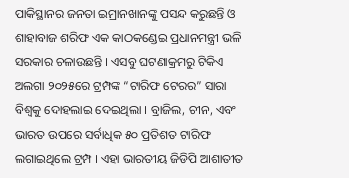ପାକିସ୍ଥାନର ଜନତା ଇମ୍ରାନଖାନଙ୍କୁ ପସନ୍ଦ କରୁଛନ୍ତି ଓ ଶାହାବାଜ ଶରିଫ ଏକ କାଠକଣ୍ଡେଇ ପ୍ରଧାନମନ୍ତ୍ରୀ ଭଳି ସରକାର ଚଳାଉଛନ୍ତି । ଏସବୁ ଘଟଣାକ୍ରମରୁ ଟିକିଏ ଅଲଗା ୨୦୨୫ରେ ଟ୍ରମ୍ପଙ୍କ “ଟାରିଫ ଟେରର” ସାରା ବିଶ୍ୱକୁ ଦୋହଲାଇ ଦେଇଥିଲା । ବ୍ରାଜିଲ, ଚୀନ, ଏବଂ ଭାରତ ଉପରେ ସର୍ବାଧିକ ୫୦ ପ୍ରତିଶତ ଟାରିଫ ଲଗାଇଥିଲେ ଟ୍ରମ୍ପ । ଏହା ଭାରତୀୟ ଜିଡିପି ଆଶାତୀତ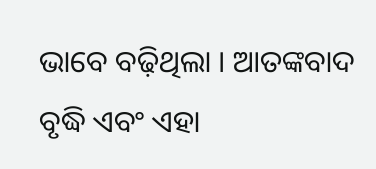ଭାବେ ବଢ଼ିଥିଲା । ଆତଙ୍କବାଦ ବୃଦ୍ଧି ଏବଂ ଏହା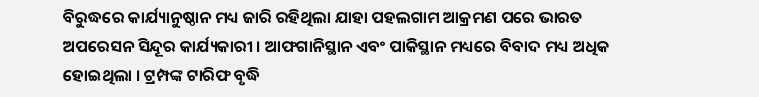ବିରୁଦ୍ଧରେ କାର୍ଯ୍ୟାନୁଷ୍ଠାନ ମଧ୍ୟ ଜାରି ରହିଥିଲା ଯାହା ପହଲଗାମ ଆକ୍ରମଣ ପରେ ଭାରତ ଅପରେସନ ସିନ୍ଦୂର କାର୍ଯ୍ୟକାରୀ । ଆଫଗାନିସ୍ଥାନ ଏବଂ ପାକିସ୍ଥାନ ମଧ୍ୟରେ ବିବାଦ ମଧ୍ୟ ଅଧିକ ହୋଇଥିଲା । ଟ୍ରମ୍ପଙ୍କ ଟାରିଫ ବୃଦ୍ଧି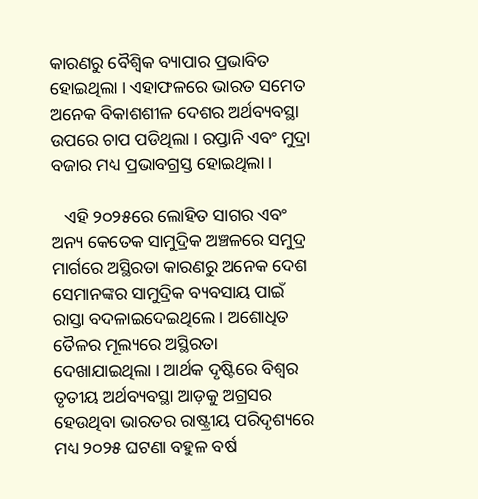କାରଣରୁ ବୈଶ୍ୱିକ ବ୍ୟାପାର ପ୍ରଭାବିତ ହୋଇଥିଲା । ଏହାଫଳରେ ଭାରତ ସମେତ ଅନେକ ବିକାଶଶୀଳ ଦେଶର ଅର୍ଥବ୍ୟବସ୍ଥା ଉପରେ ଚାପ ପଡିଥିଲା । ରପ୍ତାନି ଏବଂ ମୁଦ୍ରା ବଜାର ମଧ୍ୟ ପ୍ରଭାବଗ୍ରସ୍ତ ହୋଇଥିଲା ।

   ଏହି ୨୦୨୫ରେ ଲୋହିତ ସାଗର ଏବଂ ଅନ୍ୟ କେତେକ ସାମୁଦ୍ରିକ ଅଞ୍ଚଳରେ ସମୁଦ୍ର ମାର୍ଗରେ ଅସ୍ଥିରତା କାରଣରୁ ଅନେକ ଦେଶ ସେମାନଙ୍କର ସାମୁଦ୍ରିକ ବ୍ୟବସାୟ ପାଇଁ ରାସ୍ତା ବଦଳାଇଦେଇଥିଲେ । ଅଶୋଧିତ ତୈଳର ମୂଲ୍ୟରେ ଅସ୍ଥିରତା ଦେଖାଯାଇଥିଲା । ଆର୍ଥକ ଦୃଷ୍ଟିରେ ବିଶ୍ୱର ତୃତୀୟ ଅର୍ଥବ୍ୟବସ୍ଥା ଆଡ଼କୁ ଅଗ୍ରସର ହେଉଥିବା ଭାରତର ରାଷ୍ଟ୍ରୀୟ ପରିଦୃଶ୍ୟରେ ମଧ୍ୟ ୨୦୨୫ ଘଟଣା ବହୁଳ ବର୍ଷ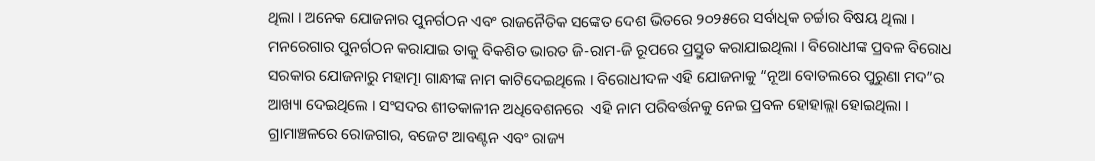ଥିଲା । ଅନେକ ଯୋଜନାର ପୁନର୍ଗଠନ ଏବଂ ରାଜନୈତିକ ସଙ୍କେତ ଦେଶ ଭିତରେ ୨୦୨୫ରେ ସର୍ବାଧିକ ଚର୍ଚ୍ଚାର ବିଷୟ ଥିଲା । ମନରେଗାର ପୁନର୍ଗଠନ କରାଯାଇ ତାକୁ ବିକଶିତ ଭାରତ ଜି-ରାମ-ଜି ରୂପରେ ପ୍ରସ୍ତୁତ କରାଯାଇଥିଲା । ବିରୋଧୀଙ୍କ ପ୍ରବଳ ବିରୋଧ ସରକାର ଯୋଜନାରୁ ମହାତ୍ମା ଗାନ୍ଧୀଙ୍କ ନାମ କାଟିଦେଇଥିଲେ । ବିରୋଧୀଦଳ ଏହି ଯୋଜନାକୁ “ନୂଆ ବୋତଲରେ ପୁରୁଣା ମଦ”ର ଆଖ୍ୟା ଦେଇଥିଲେ । ସଂସଦର ଶୀତକାଳୀନ ଅଧିବେଶନରେ  ଏହି ନାମ ପରିବର୍ତ୍ତନକୁ ନେଇ ପ୍ରବଳ ହୋହାଲ୍ଲା ହୋଇଥିଲା । ଗ୍ରାମାଞ୍ଚଳରେ ରୋଜଗାର, ବଜେଟ ଆବଣ୍ଟନ ଏବଂ ରାଜ୍ୟ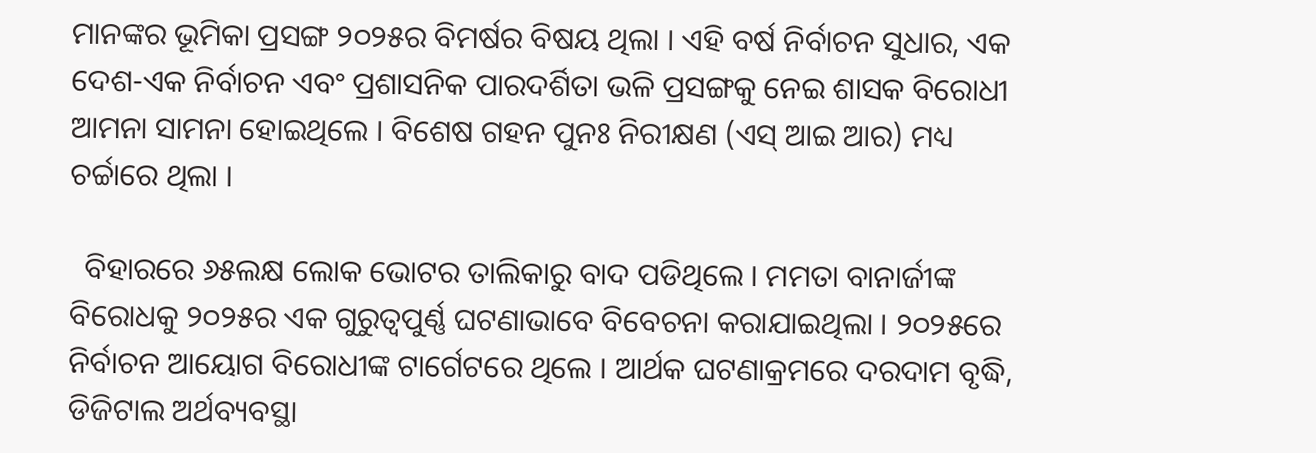ମାନଙ୍କର ଭୂମିକା ପ୍ରସଙ୍ଗ ୨୦୨୫ର ବିମର୍ଷର ବିଷୟ ଥିଲା । ଏହି ବର୍ଷ ନିର୍ବାଚନ ସୁଧାର, ଏକ ଦେଶ-ଏକ ନିର୍ବାଚନ ଏବଂ ପ୍ରଶାସନିକ ପାରଦର୍ଶିତା ଭଳି ପ୍ରସଙ୍ଗକୁ ନେଇ ଶାସକ ବିରୋଧୀ ଆମନା ସାମନା ହୋଇଥିଲେ । ବିଶେଷ ଗହନ ପୁନଃ ନିରୀକ୍ଷଣ (ଏସ୍‌ ଆଇ ଆର) ମଧ୍ୟ ଚର୍ଚ୍ଚାରେ ଥିଲା ।

  ବିହାରରେ ୬୫ଲକ୍ଷ ଲୋକ ଭୋଟର ତାଲିକାରୁ ବାଦ ପଡିଥିଲେ । ମମତା ବାନାର୍ଜୀଙ୍କ ବିରୋଧକୁ ୨୦୨୫ର ଏକ ଗୁରୁତ୍ୱପୁର୍ଣ୍ଣ ଘଟଣାଭାବେ ବିବେଚନା କରାଯାଇଥିଲା । ୨୦୨୫ରେ ନିର୍ବାଚନ ଆୟୋଗ ବିରୋଧୀଙ୍କ ଟାର୍ଗେଟରେ ଥିଲେ । ଆର୍ଥକ ଘଟଣାକ୍ରମରେ ଦରଦାମ ବୃଦ୍ଧି, ଡିଜିଟାଲ ଅର୍ଥବ୍ୟବସ୍ଥା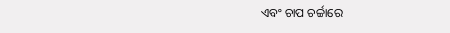ଏବଂ ଚାପ ଚର୍ଚ୍ଚାରେ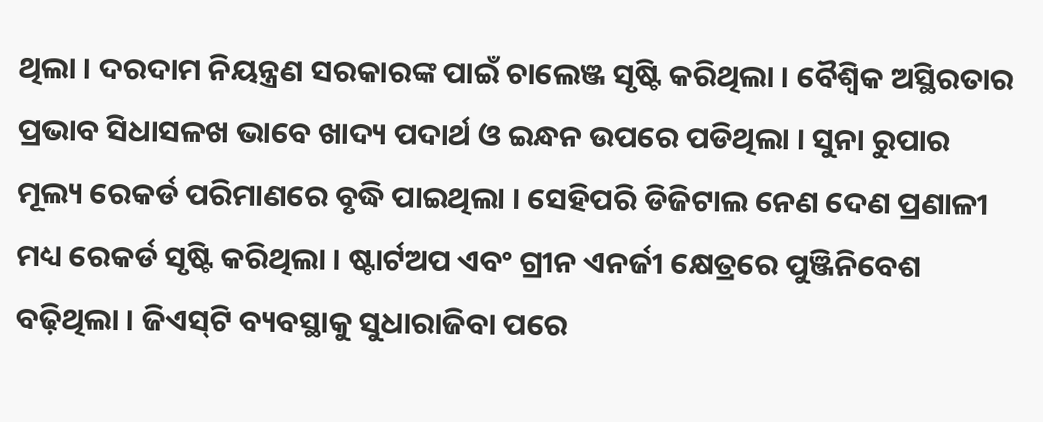ଥିଲା । ଦରଦାମ ନିୟନ୍ତ୍ରଣ ସରକାରଙ୍କ ପାଇଁ ଚାଲେଞ୍ଜ ସୃଷ୍ଟି କରିଥିଲା । ବୈଶ୍ୱିକ ଅସ୍ଥିରତାର ପ୍ରଭାବ ସିଧାସଳଖ ଭାବେ ଖାଦ୍ୟ ପଦାର୍ଥ ଓ ଇନ୍ଧନ ଉପରେ ପଡିଥିଲା । ସୁନା ରୁପାର ମୂଲ୍ୟ ରେକର୍ଡ ପରିମାଣରେ ବୃଦ୍ଧି ପାଇଥିଲା । ସେହିପରି ଡିଜିଟାଲ ନେଣ ଦେଣ ପ୍ରଣାଳୀ ମଧ୍ୟ ରେକର୍ଡ ସୃଷ୍ଟି କରିଥିଲା । ଷ୍ଟାର୍ଟଅପ ଏବଂ ଗ୍ରୀନ ଏନର୍ଜୀ କ୍ଷେତ୍ରରେ ପୁଞ୍ଜିନିବେଶ ବଢ଼ିଥିଲା । ଜିଏସ୍‌ଟି ବ୍ୟବସ୍ଥାକୁ ସୁଧାରାଜିବା ପରେ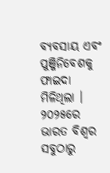ବ୍ୟବସାୟ ଏବଂ ପୁଞ୍ଜିନିବେଶକୁ ଫାଇଦା ମିଳିଥିଲା । ୨୦୨୫ରେ ଭାରତ ବିଶ୍ୱର ସବୁଠାରୁ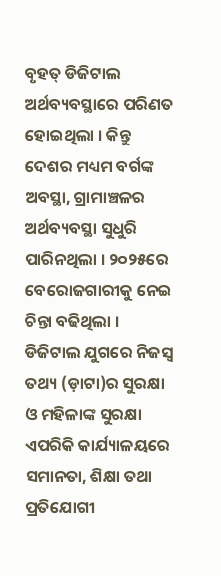ବୃହତ୍‌ ଡିଜିଟାଲ ଅର୍ଥବ୍ୟବସ୍ଥାରେ ପରିଣତ ହୋଇଥିଲା । କିନ୍ତୁ ଦେଶର ମଧ୍ୟମ ବର୍ଗଙ୍କ ଅବସ୍ଥା, ଗ୍ରାମାଞ୍ଚଳର ଅର୍ଥବ୍ୟବସ୍ଥା ସୁଧୁରି ପାରିନଥିଲା । ୨୦୨୫ରେ ବେରୋଜଗାରୀକୁ ନେଇ ଚିନ୍ତା ବଢିଥିଲା । ଡିଜିଟାଲ ଯୁଗରେ ନିଜସ୍ୱ ତଥ୍ୟ (ଡ଼ାଟା)ର ସୁରକ୍ଷା ଓ ମହିଳାଙ୍କ ସୁରକ୍ଷା ଏପରିକି କାର୍ଯ୍ୟାଳୟରେ ସମାନତା, ଶିକ୍ଷା ତଥା ପ୍ରତିଯୋଗୀ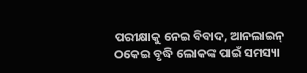ପରୀକ୍ଷାକୁ ନେଇ ବିବାଦ, ଆନଲାଇନ୍‌ ଠକେଇ ବୃଦ୍ଧି ଲୋକଙ୍କ ପାଇଁ ସମସ୍ୟା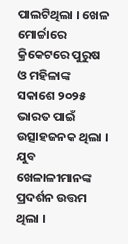ପାଲଟିଥିଲା । ଖେଳ ମୋର୍ଚ୍ଚାରେ କ୍ରିକେଟରେ ପୁରୁଷ ଓ ମହିଳାଙ୍କ ସକାଶେ ୨୦୨୫ ଭାରତ ପାଇଁ ଉତ୍ସାହଜନକ ଥିଲା । ଯୁବ ଖେଳାଳୀମାନଙ୍କ ପ୍ରଦର୍ଶନ ଉତ୍ତମ ଥିଲା ।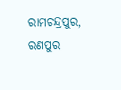ରାମଚନ୍ଦ୍ରପୁର, ରଣପୁର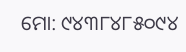ମୋ: ୯୪୩୮୪୮୫୦୯୪